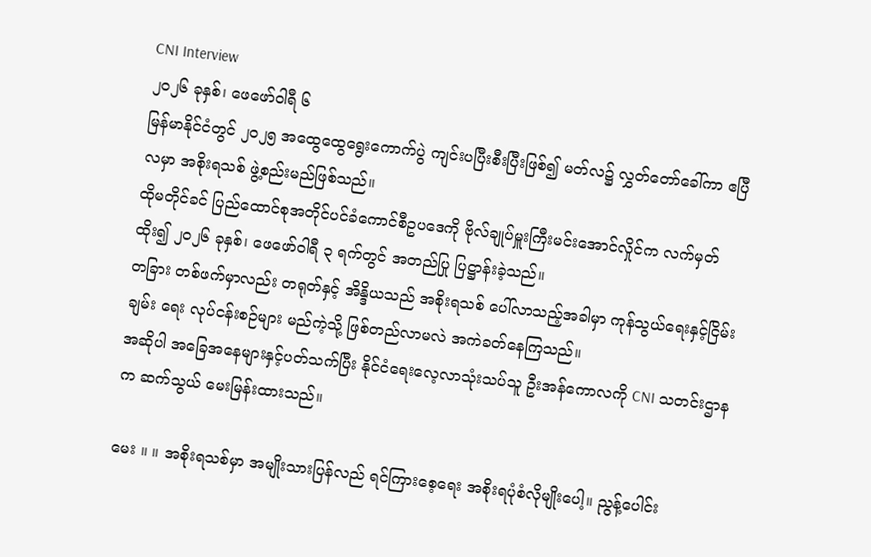CNI Interview
၂၀၂၆ ခုနှစ်၊ ဖေဖော်ဝါရီ ၆
မြန်မာနိုင်ငံတွင် ၂၀၂၅ အထွေထွေရွေးကောက်ပွဲ ကျင်းပပြီးစီးပြီးဖြစ်၍ မတ်လ၌ လွှတ်တော်ခေါ်ကာ ဧပြီလမှာ အစိုးရသစ် ဖွဲ့စည်းမည်ဖြစ်သည်။
ထိုမတိုင်ခင် ပြည်ထောင်စုအတိုင်ပင်ခံကောင်စီဥပဒေကို ဗိုလ်ချုပ်မှူးကြီးမင်းအောင်လှိုင်က လက်မှတ်ထိုး၍ ၂၀၂၆ ခုနှစ်၊ ဖေဖော်ဝါရီ ၃ ရက်တွင် အတည်ပြု ပြဋ္ဌာန်းခဲ့သည်။
တခြား တစ်ဖက်မှာလည်း တရုတ်နှင့် အိန္ဒိယသည် အစိုးရသစ် ပေါ်လာသည့်အခါမှာ ကုန်သွယ်ရေးနှင့်ငြိမ်းချမ်း ရေး လုပ်ငန်းစဉ်များ မည်ကဲ့သို့ ဖြစ်တည်လာမလဲ အကဲခတ်နေကြသည်။
အဆိုပါ အခြေအနေများနှင့်ပတ်သက်ပြီး နိုင်ငံရေးလေ့လာသုံးသပ်သူ ဦးအန်ကောလကို CNI သတင်းဌာနက ဆက်သွယ် မေးမြန်းထားသည်။

မေး ။ ။ အစိုးရသစ်မှာ အမျိုးသားပြန်လည် ရင်ကြားစေ့ရေး အစိုးရပုံစံလိုမျိုးပေါ့။ ညွန့်ပေါင်း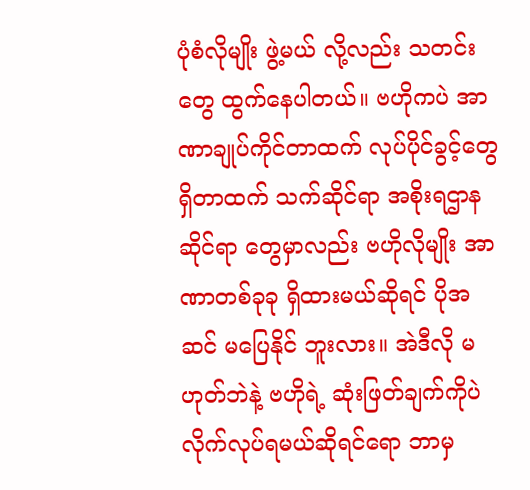ပုံစံလိုမျိုး ဖွဲ့မယ် လို့လည်း သတင်းတွေ ထွက်နေပါတယ်။ ဗဟိုကပဲ အာဏာချုပ်ကိုင်တာထက် လုပ်ပိုင်ခွင့်တွေ ရှိတာထက် သက်ဆိုင်ရာ အစိုးရဌာနဆိုင်ရာ တွေမှာလည်း ဗဟိုလိုမျိုး အာဏာတစ်ခုခု ရှိထားမယ်ဆိုရင် ပိုအဆင် မပြေနိုင် ဘူးလား။ အဲဒီလို မဟုတ်ဘဲနဲ့ ဗဟိုရဲ့ ဆုံးဖြတ်ချက်ကိုပဲ လိုက်လုပ်ရမယ်ဆိုရင်ရော ဘာမှ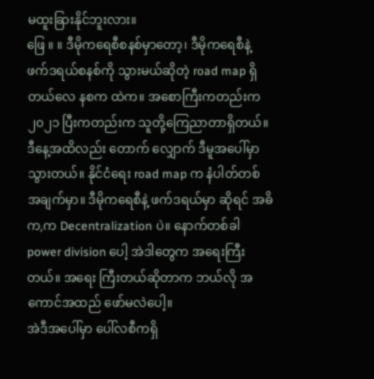မထူးခြားနိုင်ဘူးလား။
ဖြေ ။ ။ ဒီမိုကရေစီစနစ်မှာတော့၊ ဒီမိုကရေစီနဲ့ ဖက်ဒရယ်စနစ်ကို သွားမယ်ဆိုတဲ့ road map ရှိတယ်လေ နစက ထဲက။ အစောကြီးကတည်းက ၂၀၂၁ ပြီးကတည်းက သူတို့ကြေညာတာရှိတယ်။ ဒီနေ့အထိလည်း တောက် လျှောက် ဒီမူအပေါ်မှာ သွားတယ်။ နိုင်ငံရေး road map က နံပါတ်တစ် အချက်မှာ။ ဒီမိုကရေစီနဲ့ ဖက်ဒရယ်မှာ ဆိုရင် အဓိက,က Decentralization ပဲ။ နောက်တစ်ခါ power division ပေါ့ အဲဒါတွေက အရေးကြီးတယ်။ အရေး ကြီးတယ်ဆိုတာက ဘယ်လို အကောင်အထည် ဖော်မလဲပေါ့။
အဲဒီအပေါ်မှာ ပေါ်လစီကရှိ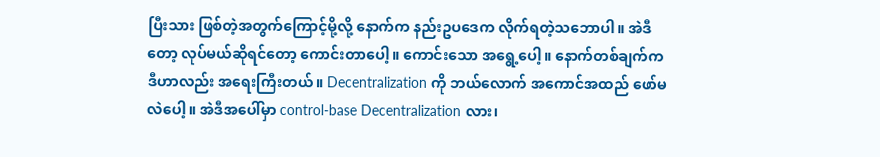ပြီးသား ဖြစ်တဲ့အတွက်ကြောင့်မို့လို့ နောက်က နည်းဥပဒေက လိုက်ရတဲ့သဘောပါ။ အဲဒီတော့ လုပ်မယ်ဆိုရင်တော့ ကောင်းတာပေါ့။ ကောင်းသော အရွေ့ပေါ့။ နောက်တစ်ချက်က ဒီဟာလည်း အရေးကြီးတယ်။ Decentralization ကို ဘယ်လောက် အကောင်အထည် ဖော်မလဲပေါ့။ အဲဒီအပေါ်မှာ control-base Decentralization လား၊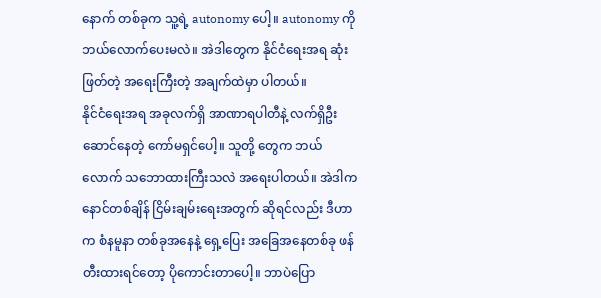နောက် တစ်ခုက သူ့ရဲ့ autonomy ပေါ့။ autonomy ကို ဘယ်လောက်ပေးမလဲ။ အဲဒါတွေက နိုင်ငံရေးအရ ဆုံးဖြတ်တဲ့ အရေးကြီးတဲ့ အချက်ထဲမှာ ပါတယ်။
နိုင်ငံရေးအရ အခုလက်ရှိ အာဏာရပါတီနဲ့ လက်ရှိဦးဆောင်နေတဲ့ ကော်မရှင်ပေါ့။ သူတို့ တွေက ဘယ်လောက် သဘောထားကြီးသလဲ အရေးပါတယ်။ အဲဒါက နောင်တစ်ချိန် ငြိမ်းချမ်းရေးအတွက် ဆိုရင်လည်း ဒီဟာက စံနမူနာ တစ်ခုအနေနဲ့ ရှေ့ပြေး အခြေအနေတစ်ခု ဖန်တီးထားရင်တော့ ပိုကောင်းတာပေါ့။ ဘာပဲပြော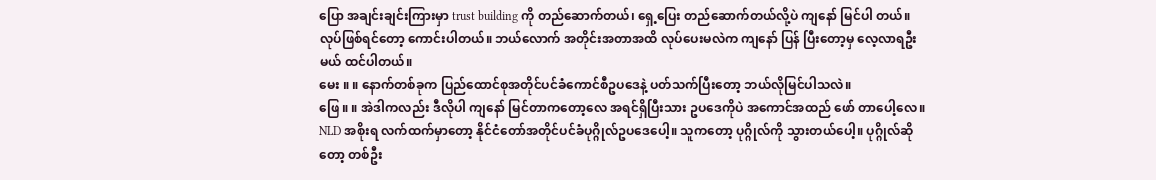ပြော အချင်းချင်းကြားမှာ trust building ကို တည်ဆောက်တယ်၊ ရှေ့ပြေး တည်ဆောက်တယ်လို့ပဲ ကျနော် မြင်ပါ တယ်။ လုပ်ဖြစ်ရင်တော့ ကောင်းပါတယ်။ ဘယ်လောက် အတိုင်းအတာအထိ လုပ်ပေးမလဲက ကျနော် ပြန် ပြီးတော့မှ လေ့လာရဦးမယ် ထင်ပါတယ်။
မေး ။ ။ နောက်တစ်ခုက ပြည်ထောင်စုအတိုင်ပင်ခံကောင်စီဥပဒေနဲ့ ပတ်သက်ပြီးတော့ ဘယ်လိုမြင်ပါသလဲ။
ဖြေ ။ ။ အဲဒါကလည်း ဒီလိုပါ ကျနော် မြင်တာကတော့လေ အရင်ရှိပြီးသား ဥပဒေကိုပဲ အကောင်အထည် ဖော် တာပေါ့လေ။ NLD အစိုးရ လက်ထက်မှာတော့ နိုင်ငံတော်အတိုင်ပင်ခံပုဂ္ဂိုလ်ဥပဒေပေါ့။ သူကတော့ ပုဂ္ဂိုလ်ကို သွားတယ်ပေါ့။ ပုဂ္ဂိုလ်ဆိုတော့ တစ်ဦး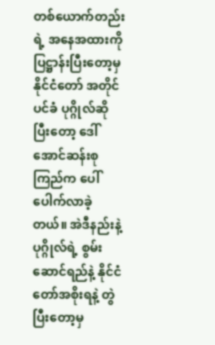တစ်ယောက်တည်းရဲ့ အနေအထားကို ပြဋ္ဌာန်းပြီးတော့မှ နိုင်ငံတော် အတိုင်ပင်ခံ ပုဂ္ဂိုလ်ဆိုပြီးတော့ ဒေါ်အောင်ဆန်းစုကြည်က ပေါ်ပေါက်လာခဲ့တယ်။ အဲဒီနည်းနဲ့ ပုဂ္ဂိုလ်ရဲ့ စွမ်း ဆောင်ရည်နဲ့ နိုင်ငံတော်အစိုးရနဲ့ တွဲပြီးတော့မှ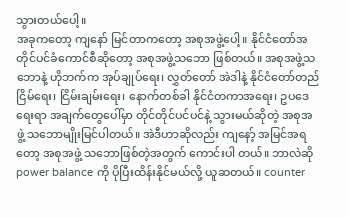သွားတယ်ပေါ့။
အခုကတော့ ကျနော် မြင်တာကတော့ အစုအဖွဲ့ပေါ့။ နိုင်ငံတော်အတိုင်ပင်ခံကောင်စီဆိုတော့ အစုအဖွဲ့သဘော ဖြစ်တယ်။ အစုအဖွဲ့သဘောနဲ့ ဟိုဘက်က အုပ်ချုပ်ရေး၊ လွှတ်တော် အဲဒါနဲ့ နိုင်ငံတော်တည်ငြိမ်ရေး၊ ငြိမ်းချမ်းရေး၊ နောက်တစ်ခါ နိုင်ငံတကာအရေး၊ ဥပဒေရေးရာ အချက်တွေပေါ်မှာ တိုင်တိုင်ပင်ပင်နဲ့ သွားမယ်ဆိုတဲ့ အစုအဖွဲ့ သဘောမျိုးမြင်ပါတယ်။ အဲဒီဟာဆိုလည်း ကျနော့် အမြင်အရတော့ အစုအဖွဲ့ သဘောဖြစ်တဲ့အတွက် ကောင်းပါ တယ်။ ဘာလဲဆို power balance ကို ပိုပြီးထိန်းနိုင်မယ်လို့ ယူဆတယ်။ counter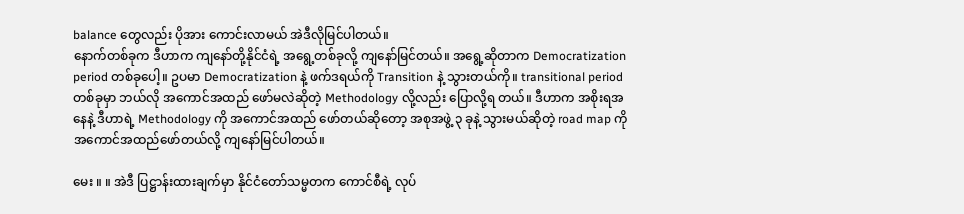balance တွေလည်း ပိုအား ကောင်းလာမယ် အဲဒီလိုမြင်ပါတယ်။
နောက်တစ်ခုက ဒီဟာက ကျနော်တို့နိုင်ငံရဲ့ အရွေ့တစ်ခုလို့ ကျနော်မြင်တယ်။ အရွေ့ဆိုတာက Democratization period တစ်ခုပေါ့။ ဥပမာ Democratization နဲ့ ဖက်ဒရယ်ကို Transition နဲ့ သွားတယ်ကို။ transitional period တစ်ခုမှာ ဘယ်လို အကောင်အထည် ဖော်မလဲဆိုတဲ့ Methodology လို့လည်း ပြောလို့ရ တယ်။ ဒီဟာက အစိုးရအနေနဲ့ ဒီဟာရဲ့ Methodology ကို အကောင်အထည် ဖော်တယ်ဆိုတော့ အစုအဖွဲ့ ၃ ခုနဲ့ သွားမယ်ဆိုတဲ့ road map ကို အကောင်အထည်ဖော်တယ်လို့ ကျနော်မြင်ပါတယ်။

မေး ။ ။ အဲဒီ ပြဋ္ဌာန်းထားချက်မှာ နိုင်ငံတော်သမ္မတက ကောင်စီရဲ့ လုပ်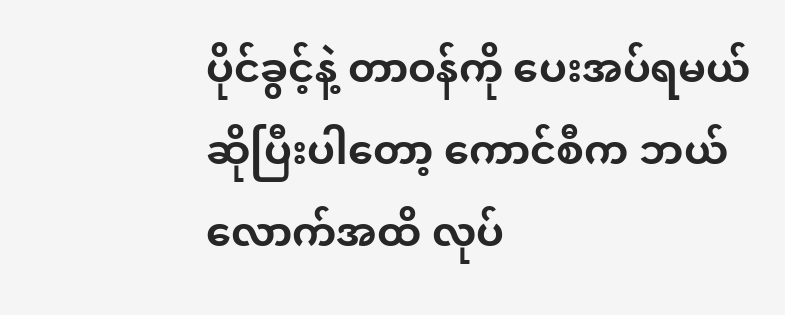ပိုင်ခွင့်နဲ့ တာဝန်ကို ပေးအပ်ရမယ် ဆိုပြီးပါတော့ ကောင်စီက ဘယ်လောက်အထိ လုပ်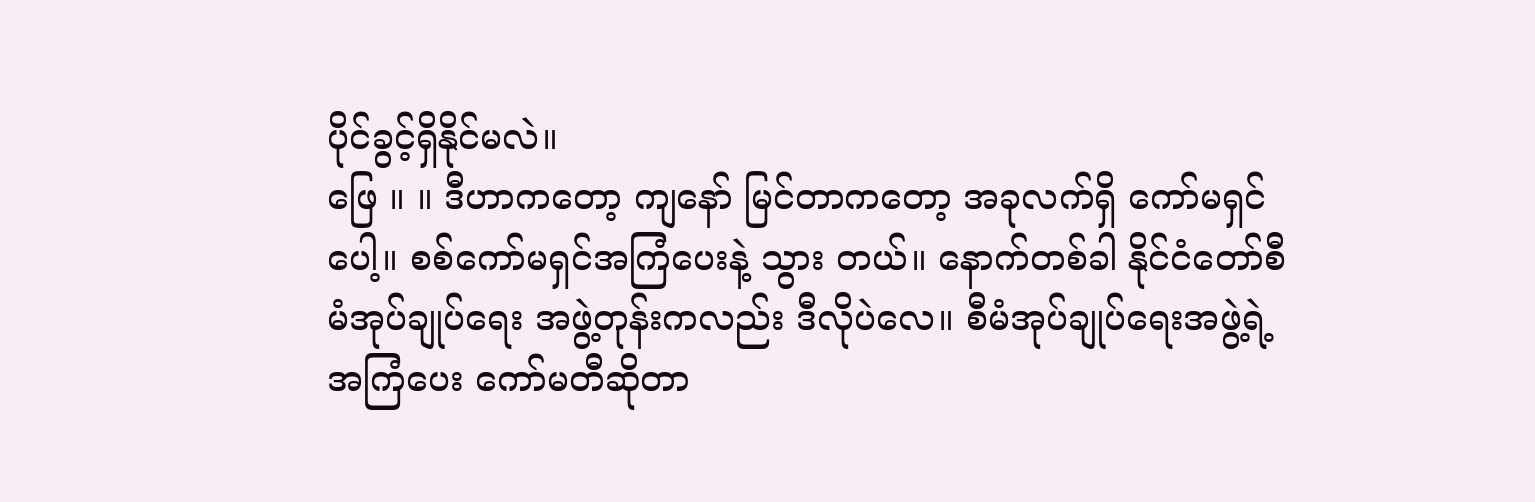ပိုင်ခွင့်ရှိနိုင်မလဲ။
ဖြေ ။ ။ ဒီဟာကတော့ ကျနော် မြင်တာကတော့ အခုလက်ရှိ ကော်မရှင်ပေါ့။ စစ်ကော်မရှင်အကြံပေးနဲ့ သွား တယ်။ နောက်တစ်ခါ နိုင်ငံတော်စီမံအုပ်ချုပ်ရေး အဖွဲ့တုန်းကလည်း ဒီလိုပဲလေ။ စီမံအုပ်ချုပ်ရေးအဖွဲ့ရဲ့ အကြံပေး ကော်မတီဆိုတာ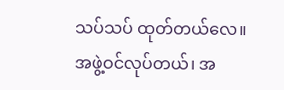သပ်သပ် ထုတ်တယ်လေ။ အဖွဲ့ဝင်လုပ်တယ်၊ အ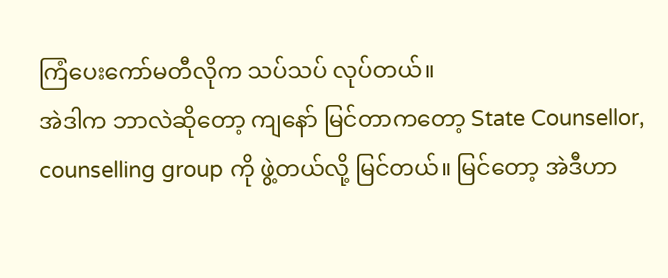ကြံပေးကော်မတီလိုက သပ်သပ် လုပ်တယ်။
အဲဒါက ဘာလဲဆိုတော့ ကျနော် မြင်တာကတော့ State Counsellor, counselling group ကို ဖွဲ့တယ်လို့ မြင်တယ်။ မြင်တော့ အဲဒီဟာ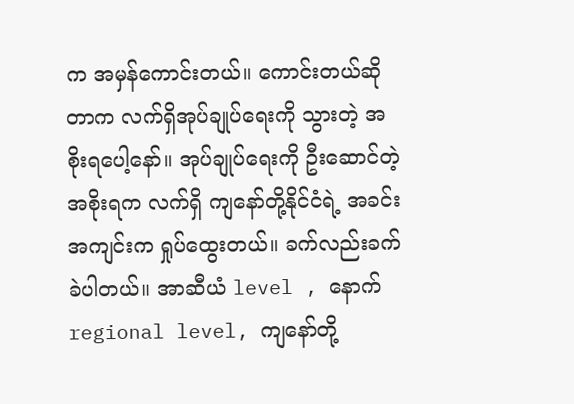က အမှန်ကောင်းတယ်။ ကောင်းတယ်ဆိုတာက လက်ရှိအုပ်ချုပ်ရေးကို သွားတဲ့ အစိုးရပေါ့နော်။ အုပ်ချုပ်ရေးကို ဦးဆောင်တဲ့အစိုးရက လက်ရှိ ကျနော်တို့နိုင်ငံရဲ့ အခင်းအကျင်းက ရှုပ်ထွေးတယ်။ ခက်လည်းခက်ခဲပါတယ်။ အာဆီယံ level , နောက် regional level, ကျနော်တို့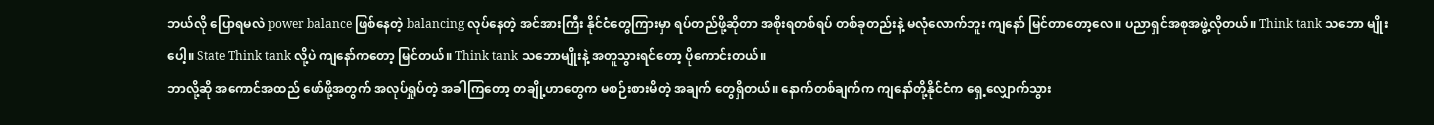ဘယ်လို ပြောရမလဲ power balance ဖြစ်နေတဲ့ balancing လုပ်နေတဲ့ အင်အားကြီး နိုင်ငံတွေကြားမှာ ရပ်တည်ဖို့ဆိုတာ အစိုးရတစ်ရပ် တစ်ခုတည်းနဲ့ မလုံလောက်ဘူး ကျနော် မြင်တာတော့လေ။ ပညာရှင်အစုအဖွဲ့လိုတယ်။ Think tank သဘော မျိုးပေါ့။ State Think tank လို့ပဲ ကျနော်ကတော့ မြင်တယ်။ Think tank သဘောမျိုးနဲ့ အတူသွားရင်တော့ ပိုကောင်းတယ်။
ဘာလို့ဆို အကောင်အထည် ဖော်ဖို့အတွက် အလုပ်ရှုပ်တဲ့ အခါကြတော့ တချို့ဟာတွေက မစဉ်းစားမိတဲ့ အချက် တွေရှိတယ်။ နောက်တစ်ချက်က ကျနော်တို့နိုင်ငံက ရှေ့လျှောက်သွား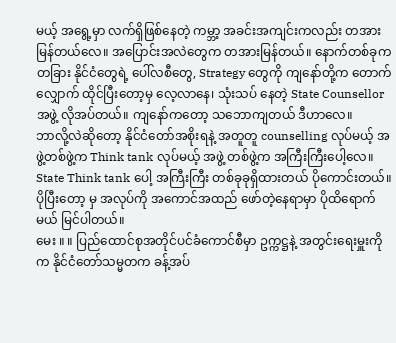မယ့် အရွေ့မှာ လက်ရှိဖြစ်နေတဲ့ ကမ္ဘာ့ အခင်းအကျင်းကလည်း တအားမြန်တယ်လေ။ အပြောင်းအလဲတွေက တအားမြန်တယ်။ နောက်တစ်ခုက တခြား နိုင်ငံတွေရဲ့ ပေါ်လစီတွေ, Strategy တွေကို ကျနော်တို့က တောက်လျှောက် ထိုင်ပြီးတော့မှ လေ့လာနေ၊ သုံးသပ် နေတဲ့ State Counsellor အဖွဲ့ လိုအပ်တယ်။ ကျနော်ကတော့ သဘောကျတယ် ဒီဟာလေ။
ဘာလို့လဲဆိုတော့ နိုင်ငံတော်အစိုးရနဲ့ အတူတူ counselling လုပ်မယ့် အဖွဲ့တစ်ဖွဲ့က Think tank လုပ်မယ့် အဖွဲ့ တစ်ဖွဲ့က အကြီးကြီးပေါ့လေ။ State Think tank ပေါ့ အကြီးကြီး တစ်ခုခုရှိထားတယ် ပိုကောင်းတယ်။ ပိုပြီးတော့ မှ အလုပ်ကို အကောင်အထည် ဖော်တဲ့နေရာမှာ ပိုထိရောက်မယ် မြင်ပါတယ်။
မေး ။ ။ ပြည်ထောင်စုအတိုင်ပင်ခံကောင်စီမှာ ဥက္ကဋ္ဌနဲ့ အတွင်းရေးမှူးကိုက နိုင်ငံတော်သမ္မတက ခန့်အပ်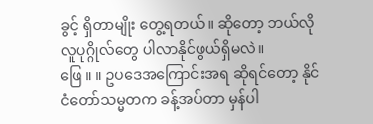ခွင့် ရှိတာမျိုး တွေ့ရတယ်။ ဆိုတော့ ဘယ်လိုလူပုဂ္ဂိုလ်တွေ ပါလာနိုင်ဖွယ်ရှိမလဲ။
ဖြေ ။ ။ ဥပဒေအကြောင်းအရ ဆိုရင်တော့ နိုင်ငံတော်သမ္မတက ခန့်အပ်တာ မှန်ပါ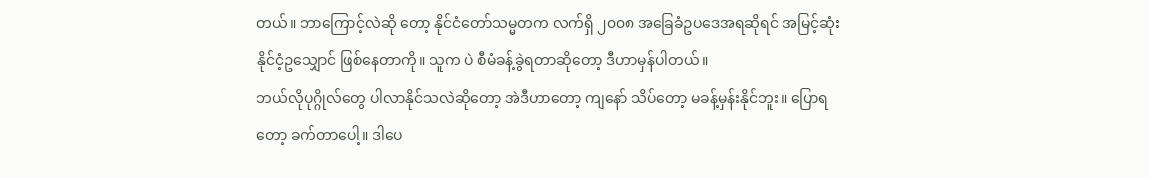တယ်။ ဘာကြောင့်လဲဆို တော့ နိုင်ငံတော်သမ္မတက လက်ရှိ ၂၀၀၈ အခြေခံဥပဒေအရဆိုရင် အမြင့်ဆုံး နိုင်ငံ့ဥသျှောင် ဖြစ်နေတာကို။ သူက ပဲ စီမံခန့်ခွဲရတာဆိုတော့ ဒီဟာမှန်ပါတယ်။
ဘယ်လိုပုဂ္ဂိုလ်တွေ ပါလာနိုင်သလဲဆိုတော့ အဲဒီဟာတော့ ကျနော် သိပ်တော့ မခန့်မှန်းနိုင်ဘူး။ ပြောရတော့ ခက်တာပေါ့။ ဒါပေ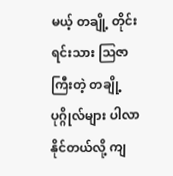မယ့် တချို့ တိုင်းရင်းသား ဩဇာကြီးတဲ့ တချို့ပုဂ္ဂိုလ်များ ပါလာနိုင်တယ်လို့ ကျ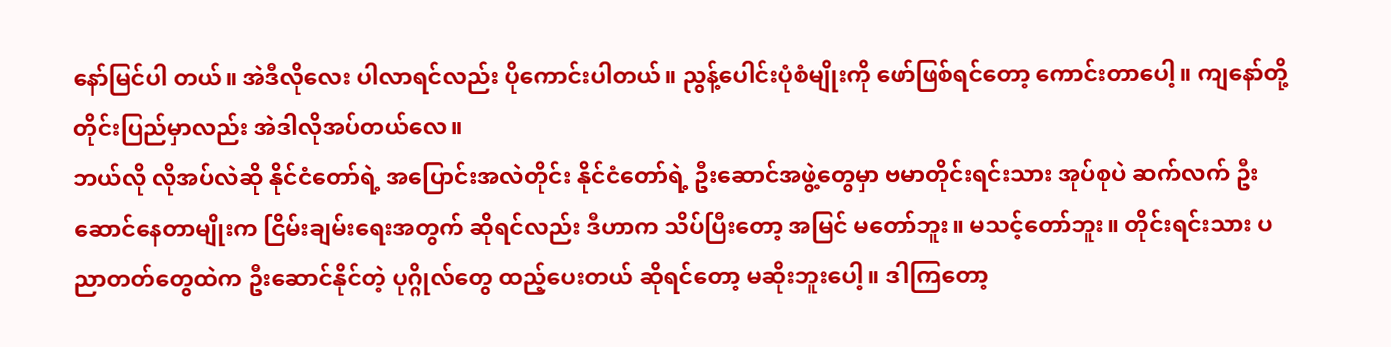နော်မြင်ပါ တယ်။ အဲဒီလိုလေး ပါလာရင်လည်း ပိုကောင်းပါတယ်။ ညွန့်ပေါင်းပုံစံမျိုးကို ဖော်ဖြစ်ရင်တော့ ကောင်းတာပေါ့။ ကျနော်တို့ တိုင်းပြည်မှာလည်း အဲဒါလိုအပ်တယ်လေ။
ဘယ်လို လိုအပ်လဲဆို နိုင်ငံတော်ရဲ့ အပြောင်းအလဲတိုင်း နိုင်ငံတော်ရဲ့ ဦးဆောင်အဖွဲ့တွေမှာ ဗမာတိုင်းရင်းသား အုပ်စုပဲ ဆက်လက် ဦးဆောင်နေတာမျိုးက ငြိမ်းချမ်းရေးအတွက် ဆိုရင်လည်း ဒီဟာက သိပ်ပြီးတော့ အမြင် မတော်ဘူး။ မသင့်တော်ဘူး။ တိုင်းရင်းသား ပညာတတ်တွေထဲက ဦးဆောင်နိုင်တဲ့ ပုဂ္ဂိုလ်တွေ ထည့်ပေးတယ် ဆိုရင်တော့ မဆိုးဘူးပေါ့။ ဒါကြတော့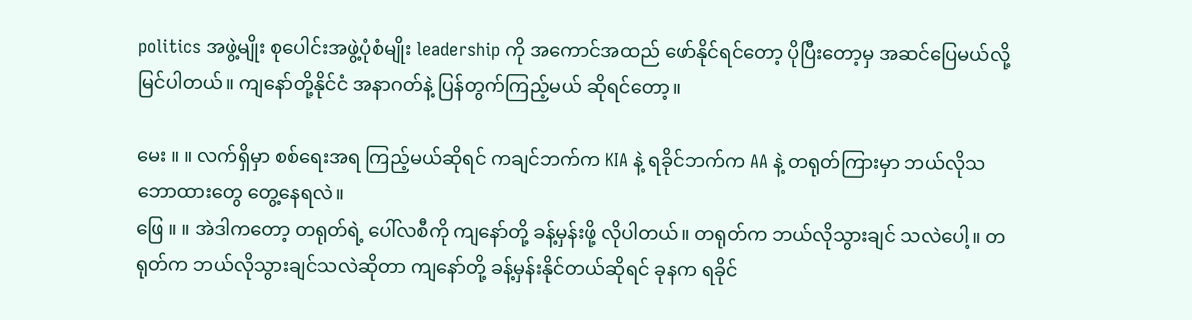politics အဖွဲ့မျိုး စုပေါင်းအဖွဲ့ပုံစံမျိုး leadership ကို အကောင်အထည် ဖော်နိုင်ရင်တော့ ပိုပြီးတော့မှ အဆင်ပြေမယ်လို့ မြင်ပါတယ်။ ကျနော်တို့နိုင်ငံ အနာဂတ်နဲ့ ပြန်တွက်ကြည့်မယ် ဆိုရင်တော့။

မေး ။ ။ လက်ရှိမှာ စစ်ရေးအရ ကြည့်မယ်ဆိုရင် ကချင်ဘက်က KIA နဲ့ ရခိုင်ဘက်က AA နဲ့ တရုတ်ကြားမှာ ဘယ်လိုသဘောထားတွေ တွေ့နေရလဲ။
ဖြေ ။ ။ အဲဒါကတော့ တရုတ်ရဲ့ ပေါ်လစီကို ကျနော်တို့ ခန့်မှန်းဖို့ လိုပါတယ်။ တရုတ်က ဘယ်လိုသွားချင် သလဲပေါ့။ တရုတ်က ဘယ်လိုသွားချင်သလဲဆိုတာ ကျနော်တို့ ခန့်မှန်းနိုင်တယ်ဆိုရင် ခုနက ရခိုင်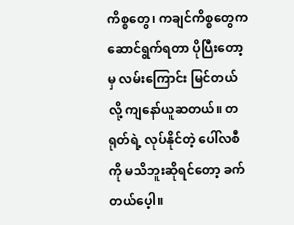ကိစ္စတွေ၊ ကချင်ကိစ္စတွေက ဆောင်ရွက်ရတာ ပိုပြီးတော့မှ လမ်းကြောင်း မြင်တယ်လို့ ကျနော်ယူဆတယ်။ တရုတ်ရဲ့ လုပ်နိုင်တဲ့ ပေါ်လစီကို မသိဘူးဆိုရင်တော့ ခက်တယ်ပေ့ါ။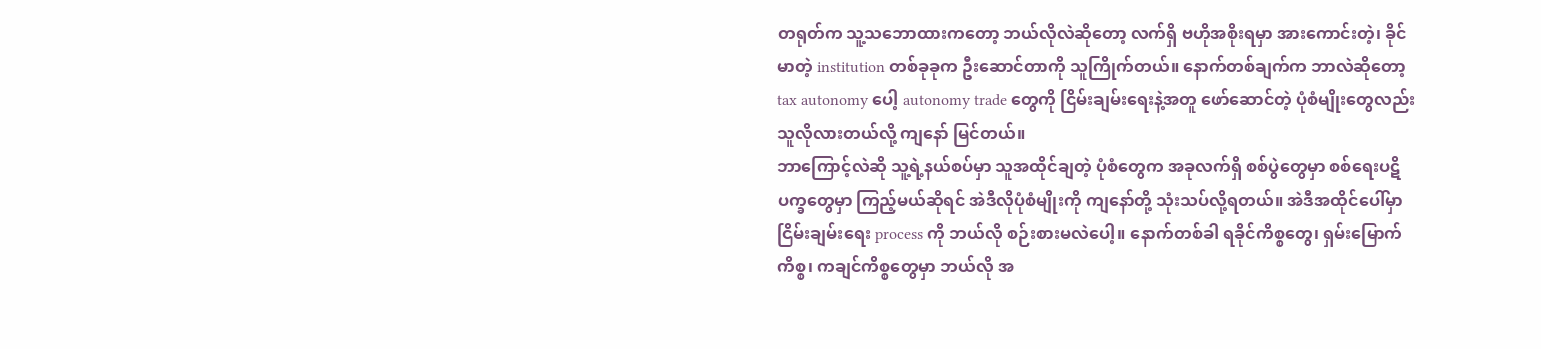တရုတ်က သူ့သဘောထားကတော့ ဘယ်လိုလဲဆိုတော့ လက်ရှိ ဗဟိုအစိုးရမှာ အားကောင်းတဲ့၊ ခိုင်မာတဲ့ institution တစ်ခုခုက ဦးဆောင်တာကို သူကြိုက်တယ်။ နောက်တစ်ချက်က ဘာလဲဆိုတော့ tax autonomy ပေါ့ autonomy trade တွေကို ငြိမ်းချမ်းရေးနဲ့အတူ ဖော်ဆောင်တဲ့ ပုံစံမျိုးတွေလည်း သူလိုလားတယ်လို့ ကျနော် မြင်တယ်။
ဘာကြောင့်လဲဆို သူ့ရဲ့နယ်စပ်မှာ သူအထိုင်ချတဲ့ ပုံစံတွေက အခုလက်ရှိ စစ်ပွဲတွေမှာ စစ်ရေးပဋိပက္ခတွေမှာ ကြည့်မယ်ဆိုရင် အဲဒီလိုပုံစံမျိုးကို ကျနော်တို့ သုံးသပ်လို့ရတယ်။ အဲဒီအထိုင်ပေါ်မှာ ငြိမ်းချမ်းရေး process ကို ဘယ်လို စဉ်းစားမလဲပေါ့။ နောက်တစ်ခါ ရခိုင်ကိစ္စတွေ၊ ရှမ်းမြောက်ကိစ္စ၊ ကချင်ကိစ္စတွေမှာ ဘယ်လို အ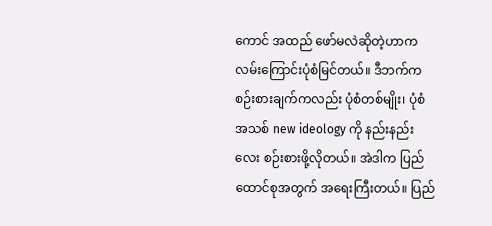ကောင် အထည် ဖော်မလဲဆိုတဲ့ဟာက လမ်းကြောင်းပုံစံမြင်တယ်။ ဒီဘက်က စဉ်းစားချက်ကလည်း ပုံစံတစ်မျိုး၊ ပုံစံ အသစ် new ideology ကို နည်းနည်းလေး စဉ်းစားဖို့လိုတယ်။ အဲဒါက ပြည်ထောင်စုအတွက် အရေးကြီးတယ်။ ပြည်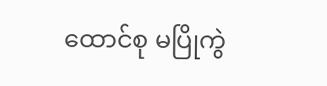ထောင်စု မပြိုကွဲ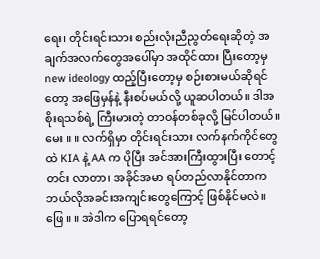ရေး၊ တိုင်းရင်းသား စည်းလုံးညီညွတ်ရေးဆိုတဲ့ အချက်အလက်တွေအပေါ်မှာ အထိုင်ထား ပြီးတော့မှ new ideology ထည့်ပြီးတော့မှ စဉ်းစားမယ်ဆိုရင်တော့ အဖြေမှန်နဲ့ နီးစပ်မယ်လို့ ယူဆပါတယ်။ ဒါအစိုးရသစ်ရဲ့ ကြီးမားတဲ့ တာဝန်တစ်ခုလို့ မြင်ပါတယ်။
မေး ။ ။ လက်ရှိမှာ တိုင်းရင်းသား လက်နက်ကိုင်တွေထဲ KIA နဲ့ AA က ပိုပြီး အင်အားကြီးထွားပြီး တောင့်တင်း လာတာ၊ အခိုင်အမာ ရပ်တည်လာနိုင်တာက ဘယ်လိုအခင်းအကျင်းတွေကြောင့် ဖြစ်နိုင်မလဲ။
ဖြေ ။ ။ အဲဒါက ပြောရရင်တော့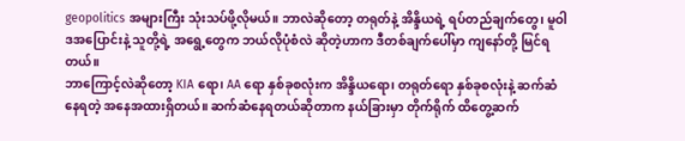geopolitics အများကြီး သုံးသပ်ဖို့လိုမယ်။ ဘာလဲဆိုတော့ တရုတ်နဲ့ အိန္ဒိယရဲ့ ရပ်တည်ချက်တွေ၊ မူဝါဒအပြောင်းနဲ့ သူတို့ရဲ့ အရွေ့တွေက ဘယ်လိုပုံစံလဲ ဆိုတဲ့ဟာက ဒီတစ်ချက်ပေါ်မှာ ကျနော်တို့ မြင်ရတယ်။
ဘာကြောင့်လဲဆိုတော့ KIA ရော၊ AA ရော နှစ်ခုစလုံးက အိန္ဒိယရော၊ တရုတ်ရော နှစ်ခုစလုံးနဲ့ ဆက်ဆံနေရတဲ့ အနေအထားရှိတယ်။ ဆက်ဆံနေရတယ်ဆိုတာက နယ်ခြားမှာ တိုက်ရိုက် ထိတွေ့ဆက်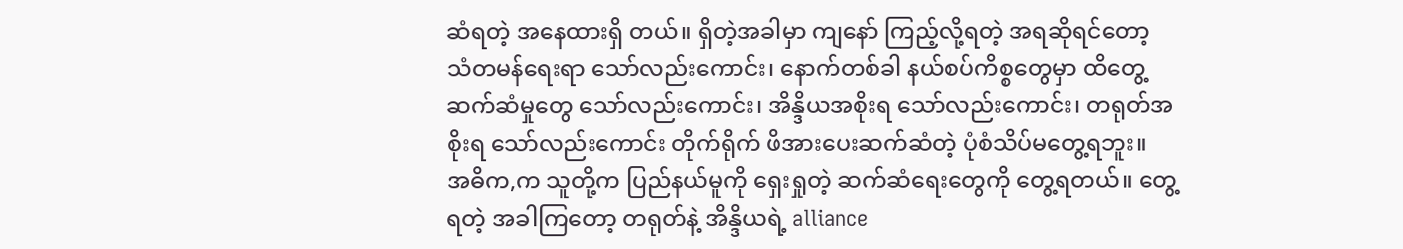ဆံရတဲ့ အနေထားရှိ တယ်။ ရှိတဲ့အခါမှာ ကျနော် ကြည့်လို့ရတဲ့ အရဆိုရင်တော့ သံတမန်ရေးရာ သော်လည်းကောင်း၊ နောက်တစ်ခါ နယ်စပ်ကိစ္စတွေမှာ ထိတွေ့ဆက်ဆံမှုတွေ သော်လည်းကောင်း၊ အိန္ဒိယအစိုးရ သော်လည်းကောင်း၊ တရုတ်အစိုးရ သော်လည်းကောင်း တိုက်ရိုက် ဖိအားပေးဆက်ဆံတဲ့ ပုံစံသိပ်မတွေ့ရဘူး။
အဓိက,က သူတို့က ပြည်နယ်မူကို ရှေးရှုတဲ့ ဆက်ဆံရေးတွေကို တွေ့ရတယ်။ တွေ့ရတဲ့ အခါကြတော့ တရုတ်နဲ့ အိန္ဒိယရဲ့ alliance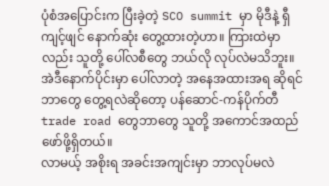ပုံစံအပြောင်းက ပြီးခဲ့တဲ့ SCO summit မှာ မိုဒီနဲ့ ရှီကျင့်ဖျင် နောက်ဆုံး တွေ့ထားတဲ့ဟာ။ ကြားထဲမှာလည်း သူတို့ ပေါ်လစီတွေ ဘယ်လို လုပ်လဲမသိဘူး။ အဲဒီနောက်ပိုင်းမှာ ပေါ်လာတဲ့ အနေအထားအရ ဆိုရင် ဘာတွေ တွေ့ရလဲဆိုတော့ ပန်ဆောင်-ကန်ပိုက်တီ trade road တွေဘာတွေ သူတို့ အကောင်အထည် ဖော်ဖို့ရှိတယ်။
လာမယ့် အစိုးရ အခင်းအကျင်းမှာ ဘာလုပ်မလဲ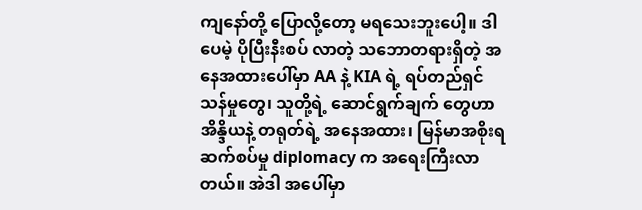ကျနော်တို့ ပြောလို့တော့ မရသေးဘူးပေါ့။ ဒါပေမဲ့ ပိုပြီးနီးစပ် လာတဲ့ သဘောတရားရှိတဲ့ အနေအထားပေါ်မှာ AA နဲ့ KIA ရဲ့ ရပ်တည်ရှင်သန်မှုတွေ၊ သူတို့ရဲ့ ဆောင်ရွက်ချက် တွေဟာ အိန္ဒိယနဲ့ တရုတ်ရဲ့ အနေအထား၊ မြန်မာအစိုးရ ဆက်စပ်မှု diplomacy က အရေးကြီးလာတယ်။ အဲဒါ အပေါ်မှာ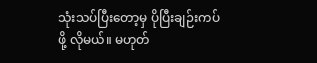သုံးသပ်ပြီးတော့မှ ပိုပြီးချဉ်းကပ်ဖို့ လိုမယ်။ မဟုတ်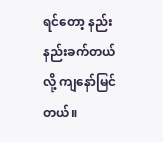ရင်တော့ နည်းနည်းခက်တယ်လို့ ကျနော်မြင်တယ်။